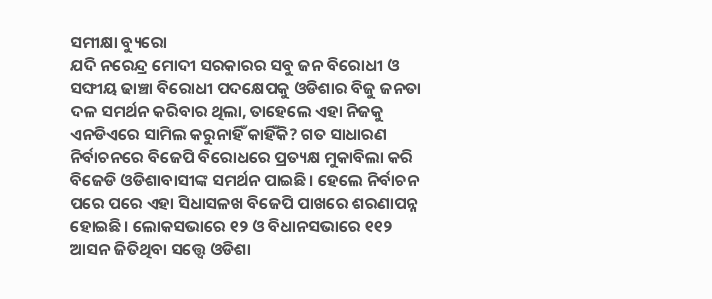ସମୀକ୍ଷା ବ୍ୟୁରୋ
ଯଦି ନରେନ୍ଦ୍ର ମୋଦୀ ସରକାରର ସବୁ ଜନ ବିରୋଧୀ ଓ ସଙ୍ଘୀୟ ଢାଞ୍ଚା ବିରୋଧୀ ପଦକ୍ଷେପକୁ ଓଡିଶାର ବିଜୁ ଜନତା ଦଳ ସମର୍ଥନ କରିବାର ଥିଲା, ତାହେଲେ ଏହା ନିଜକୁ ଏନଡିଏରେ ସାମିଲ କରୁନାହିଁ କାହିଁକି? ଗତ ସାଧାରଣ ନିର୍ବାଚନରେ ବିଜେପି ବିରୋଧରେ ପ୍ରତ୍ୟକ୍ଷ ମୁକାବିଲା କରି ବିଜେଡି ଓଡିଶାବାସୀଙ୍କ ସମର୍ଥନ ପାଇଛି। ହେଲେ ନିର୍ବାଚନ ପରେ ପରେ ଏହା ସିଧାସଳଖ ବିଜେପି ପାଖରେ ଶରଣାପନ୍ନ ହୋଇଛି। ଲୋକସଭାରେ ୧୨ ଓ ବିଧାନସଭାରେ ୧୧୨ ଆସନ ଜିତିଥିବା ସତ୍ତ୍ୱେ ଓଡିଶା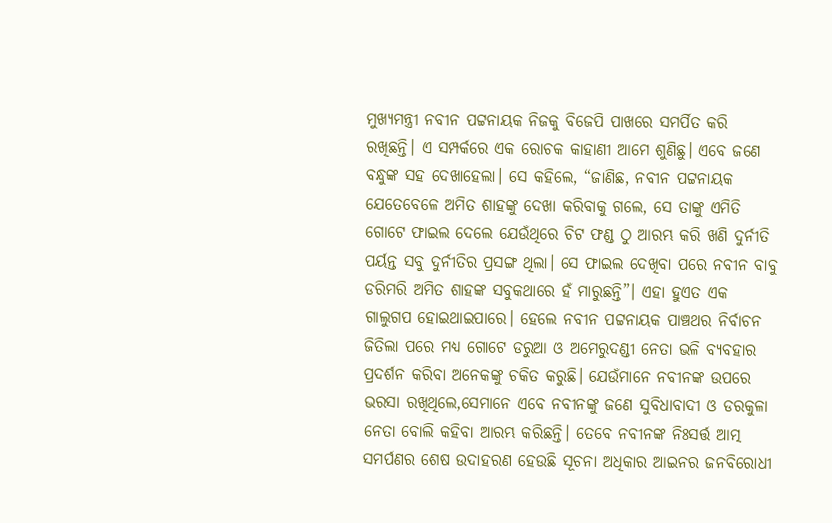ମୁଖ୍ୟମନ୍ତ୍ରୀ ନବୀନ ପଟ୍ଟନାୟକ ନିଜକୁ ବିଜେପି ପାଖରେ ସମର୍ପିତ କରି ରଖିଛନ୍ତି। ଏ ସମ୍ପର୍କରେ ଏକ ରୋଚକ କାହାଣୀ ଆମେ ଶୁଣିଛୁ। ଏବେ ଜଣେ ବନ୍ଧୁଙ୍କ ସହ ଦେଖାହେଲା। ସେ କହିଲେ, “ଜାଣିଛ, ନବୀନ ପଟ୍ଟନାୟକ ଯେତେବେଳେ ଅମିତ ଶାହଙ୍କୁ ଦେଖା କରିବାକୁ ଗଲେ, ସେ ତାଙ୍କୁ ଏମିତି ଗୋଟେ ଫାଇଲ ଦେଲେ ଯେଉଁଥିରେ ଚିଟ ଫଣ୍ଡ ଠୁ ଆରମ୍ଭ କରି ଖଣି ଦୁର୍ନୀତି ପର୍ୟନ୍ତ ସବୁ ଦୁର୍ନୀତିର ପ୍ରସଙ୍ଗ ଥିଲା। ସେ ଫାଇଲ ଦେଖିବା ପରେ ନବୀନ ବାବୁ ଡରିମରି ଅମିତ ଶାହଙ୍କ ସବୁକଥାରେ ହଁ ମାରୁଛନ୍ତି”। ଏହା ହୁଏତ ଏକ ଗାଲୁଗପ ହୋଇଥାଇପାରେ। ହେଲେ ନବୀନ ପଟ୍ଟନାୟକ ପାଞ୍ଚଥର ନିର୍ବାଚନ ଜିତିଲା ପରେ ମଧ୍ୟ ଗୋଟେ ଡରୁଆ ଓ ଅମେରୁଦଣ୍ଡୀ ନେତା ଭଳି ବ୍ୟବହାର ପ୍ରଦର୍ଶନ କରିବା ଅନେକଙ୍କୁ ଚକିତ କରୁଛି। ଯେଉଁମାନେ ନବୀନଙ୍କ ଉପରେ ଭରସା ରଖିଥିଲେ,ସେମାନେ ଏବେ ନବୀନଙ୍କୁ ଜଣେ ସୁବିଧାବାଦୀ ଓ ଡରକୁଳା ନେତା ବୋଲି କହିବା ଆରମ୍ଭ କରିଛନ୍ତି। ତେବେ ନବୀନଙ୍କ ନିଃସର୍ତ୍ତ ଆତ୍ମ ସମର୍ପଣର ଶେଷ ଉଦାହରଣ ହେଉଛି ସୂଚନା ଅଧିକାର ଆଇନର ଜନବିରୋଧୀ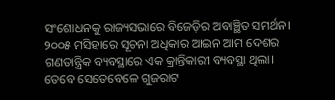ସଂଶୋଧନକୁ ରାଜ୍ୟସଭାରେ ବିଜେଡ଼ିର ଅବାଞ୍ଛିତ ସମର୍ଥନ।
୨୦୦୫ ମସିହାରେ ସୂଚନା ଅଧିକାର ଆଇନ ଆମ ଦେଶର ଗଣତାନ୍ତ୍ରିକ ବ୍ୟବସ୍ଥାରେ ଏକ କ୍ରାନ୍ତିକାରୀ ବ୍ୟବସ୍ଥା ଥିଲା। ତେବେ ସେତେବେଳେ ଗୁଜରାଟ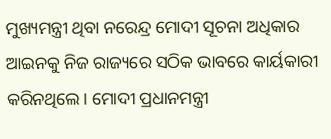ମୁଖ୍ୟମନ୍ତ୍ରୀ ଥିବା ନରେନ୍ଦ୍ର ମୋଦୀ ସୂଚନା ଅଧିକାର ଆଇନକୁ ନିଜ ରାଜ୍ୟରେ ସଠିକ ଭାବରେ କାର୍ୟକାରୀ କରିନଥିଲେ। ମୋଦୀ ପ୍ରଧାନମନ୍ତ୍ରୀ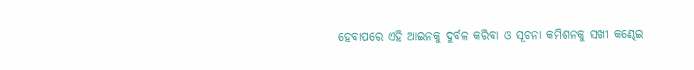ହେବାପରେ ଏହି ଆଇନକୁ ଦୁର୍ବଳ କରିବା ଓ ସୂଚନା କମିଶନକୁ ସଖୀ କଣ୍ଢେଇ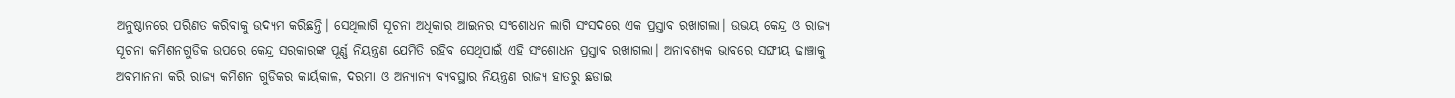ଅନୁଷ୍ଠାନରେ ପରିଣତ କରିବାକୁ ଉଦ୍ୟମ କରିଛନ୍ତି। ସେଥିଲାଗି ସୂଚନା ଅଧିକାର ଆଇନର ସଂଶୋଧନ ଲାଗି ସଂସଦରେ ଏକ ପ୍ରସ୍ତାବ ରଖାଗଲା। ଉଭୟ କେନ୍ଦ୍ର ଓ ରାଜ୍ୟ ସୂଚନା କମିଶନଗୁଡିକ ଉପରେ କେନ୍ଦ୍ର ସରକାରଙ୍କ ପୂର୍ଣ୍ଣ ନିୟନ୍ତ୍ରଣ ଯେମିତି ରହିବ ସେଥିପାଇଁ ଏହି ସଂଶୋଧନ ପ୍ରସ୍ତାବ ରଖାଗଲା। ଅନାବଶ୍ୟକ ଭାବରେ ସଙ୍ଘୀୟ ଢାଞ୍ଚାକୁ ଅବମାନନା କରି ରାଜ୍ୟ କମିଶନ ଗୁଡିକର କାର୍ୟକାଳ, ଦରମା ଓ ଅନ୍ୟାନ୍ୟ ବ୍ୟବସ୍ଥାର ନିୟନ୍ତ୍ରଣ ରାଜ୍ୟ ହାତରୁ ଛଡାଇ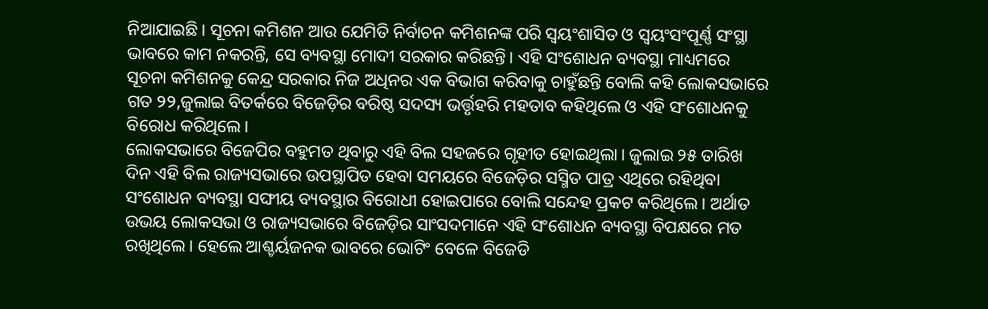ନିଆଯାଇଛି। ସୂଚନା କମିଶନ ଆଉ ଯେମିତି ନିର୍ବାଚନ କମିଶନଙ୍କ ପରି ସ୍ଵୟଂଶାସିତ ଓ ସ୍ଵୟଂସଂପୂର୍ଣ୍ଣ ସଂସ୍ଥା ଭାବରେ କାମ ନକରନ୍ତି, ସେ ବ୍ୟବସ୍ଥା ମୋଦୀ ସରକାର କରିଛନ୍ତି। ଏହି ସଂଶୋଧନ ବ୍ୟବସ୍ଥା ମାଧ୍ୟମରେ ସୂଚନା କମିଶନକୁ କେନ୍ଦ୍ର ସରକାର ନିଜ ଅଧିନର ଏକ ବିଭାଗ କରିବାକୁ ଚାହୁଁଛନ୍ତି ବୋଲି କହି ଲୋକସଭାରେ ଗତ ୨୨,ଜୁଲାଇ ବିତର୍କରେ ବିଜେଡ଼ିର ବରିଷ୍ଠ ସଦସ୍ୟ ଭର୍ତ୍ତୃହରି ମହତାବ କହିଥିଲେ ଓ ଏହି ସଂଶୋଧନକୁ ବିରୋଧ କରିଥିଲେ।
ଲୋକସଭାରେ ବିଜେପିର ବହୁମତ ଥିବାରୁ ଏହି ବିଲ ସହଜରେ ଗୃହୀତ ହୋଇଥିଲା। ଜୁଲାଇ ୨୫ ତାରିଖ ଦିନ ଏହି ବିଲ ରାଜ୍ୟସଭାରେ ଉପସ୍ଥାପିତ ହେବା ସମୟରେ ବିଜେଡ଼ିର ସସ୍ମିତ ପାତ୍ର ଏଥିରେ ରହିଥିବା ସଂଶୋଧନ ବ୍ୟବସ୍ଥା ସଙ୍ଘୀୟ ବ୍ୟବସ୍ଥାର ବିରୋଧୀ ହୋଇପାରେ ବୋଲି ସନ୍ଦେହ ପ୍ରକଟ କରିଥିଲେ। ଅର୍ଥାତ ଉଭୟ ଲୋକସଭା ଓ ରାଜ୍ୟସଭାରେ ବିଜେଡ଼ିର ସାଂସଦମାନେ ଏହି ସଂଶୋଧନ ବ୍ୟବସ୍ଥା ବିପକ୍ଷରେ ମତ ରଖିଥିଲେ। ହେଲେ ଆଶ୍ଚର୍ୟଜନକ ଭାବରେ ଭୋଟିଂ ବେଳେ ବିଜେଡି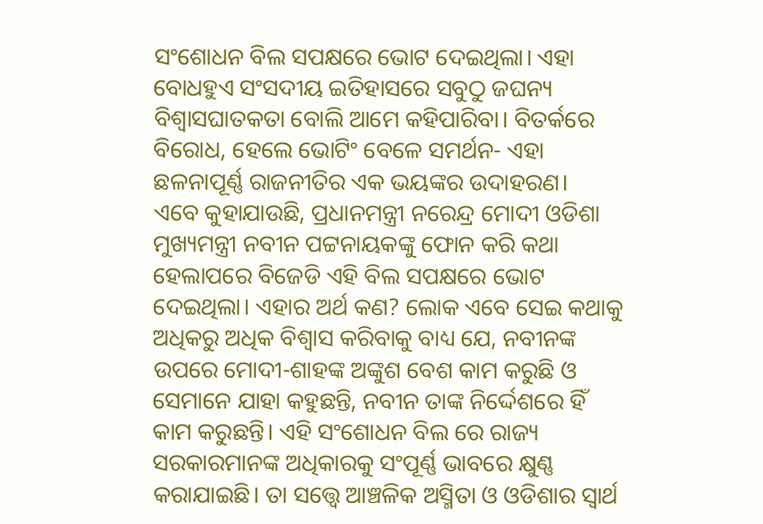ସଂଶୋଧନ ବିଲ ସପକ୍ଷରେ ଭୋଟ ଦେଇଥିଲା। ଏହା ବୋଧହୁଏ ସଂସଦୀୟ ଇତିହାସରେ ସବୁଠୁ ଜଘନ୍ୟ ବିଶ୍ଵାସଘାତକତା ବୋଲି ଆମେ କହିପାରିବା। ବିତର୍କରେ ବିରୋଧ, ହେଲେ ଭୋଟିଂ ବେଳେ ସମର୍ଥନ- ଏହା ଛଳନାପୂର୍ଣ୍ଣ ରାଜନୀତିର ଏକ ଭୟଙ୍କର ଉଦାହରଣ।
ଏବେ କୁହାଯାଉଛି, ପ୍ରଧାନମନ୍ତ୍ରୀ ନରେନ୍ଦ୍ର ମୋଦୀ ଓଡିଶା ମୁଖ୍ୟମନ୍ତ୍ରୀ ନବୀନ ପଟ୍ଟନାୟକଙ୍କୁ ଫୋନ କରି କଥା ହେଲାପରେ ବିଜେଡି ଏହି ବିଲ ସପକ୍ଷରେ ଭୋଟ ଦେଇଥିଲା। ଏହାର ଅର୍ଥ କଣ? ଲୋକ ଏବେ ସେଇ କଥାକୁ ଅଧିକରୁ ଅଧିକ ବିଶ୍ଵାସ କରିବାକୁ ବାଧ୍ୟ ଯେ, ନବୀନଙ୍କ ଉପରେ ମୋଦୀ-ଶାହଙ୍କ ଅଙ୍କୁଶ ବେଶ କାମ କରୁଛି ଓ ସେମାନେ ଯାହା କହୁଛନ୍ତି, ନବୀନ ତାଙ୍କ ନିର୍ଦ୍ଦେଶରେ ହିଁ କାମ କରୁଛନ୍ତି। ଏହି ସଂଶୋଧନ ବିଲ ରେ ରାଜ୍ୟ ସରକାରମାନଙ୍କ ଅଧିକାରକୁ ସଂପୂର୍ଣ୍ଣ ଭାବରେ କ୍ଷୁଣ୍ଣ କରାଯାଇଛି। ତା ସତ୍ତ୍ୱେ ଆଞ୍ଚଳିକ ଅସ୍ମିତା ଓ ଓଡିଶାର ସ୍ଵାର୍ଥ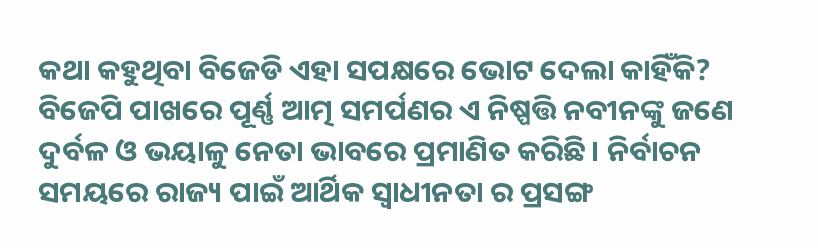କଥା କହୁଥିବା ବିଜେଡି ଏହା ସପକ୍ଷରେ ଭୋଟ ଦେଲା କାହିଁକି? ବିଜେପି ପାଖରେ ପୂର୍ଣ୍ଣ ଆତ୍ମ ସମର୍ପଣର ଏ ନିଷ୍ପତ୍ତି ନବୀନଙ୍କୁ ଜଣେ ଦୁର୍ବଳ ଓ ଭୟାଳୁ ନେତା ଭାବରେ ପ୍ରମାଣିତ କରିଛି। ନିର୍ବାଚନ ସମୟରେ ରାଜ୍ୟ ପାଇଁ ଆର୍ଥିକ ସ୍ଵାଧୀନତା ର ପ୍ରସଙ୍ଗ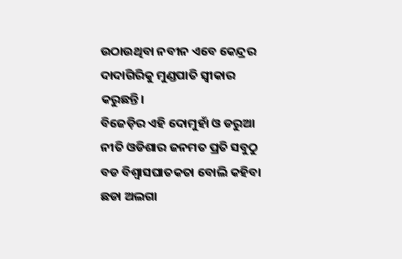ଉଠାଉଥିବା ନବୀନ ଏବେ କେନ୍ଦ୍ରର ଦାଦାଗିରିକୁ ମୁଣ୍ଡପାତି ସ୍ଵୀକାର କରୁଛନ୍ତି।
ବିଜେଡ଼ିର ଏହି ଦୋମୁହାଁ ଓ ଡରୁଆ ନୀତି ଓଡିଶାର ଜନମତ ପ୍ରତି ସବୁଠୁ ବଡ ବିଶ୍ଵାସଘାତକତା ବୋଲି କହିବା ଛଡା ଅଲଗା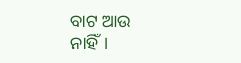ବାଟ ଆଉ ନାହିଁ।